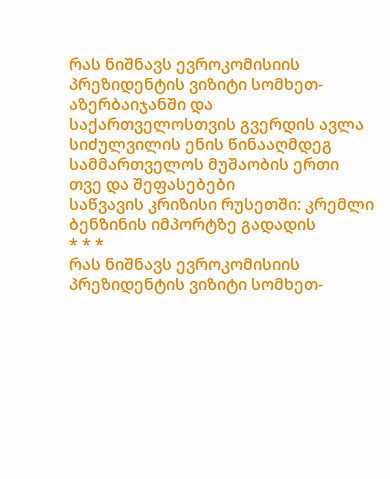რას ნიშნავს ევროკომისიის პრეზიდენტის ვიზიტი სომხეთ-აზერბაიჯანში და საქართველოსთვის გვერდის ავლა
სიძულვილის ენის წინააღმდეგ სამმართველოს მუშაობის ერთი თვე და შეფასებები
საწვავის კრიზისი რუსეთში: კრემლი ბენზინის იმპორტზე გადადის
* * *
რას ნიშნავს ევროკომისიის პრეზიდენტის ვიზიტი სომხეთ-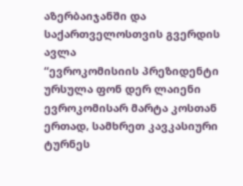აზერბაიჯანში და საქართველოსთვის გვერდის ავლა
“ევროკომისიის პრეზიდენტი ურსულა ფონ დერ ლაიენი ევროკომისარ მარტა კოსთან ერთად, სამხრეთ კავკასიური ტურნეს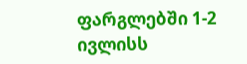ფარგლებში 1-2 ივლისს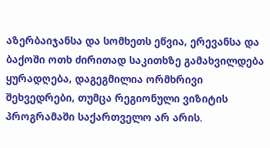აზერბაიჯანსა და სომხეთს ეწვია, ერევანსა და ბაქოში ოთხ ძირითად საკითხზე გამახვილდება ყურადღება, დაგეგმილია ორმხრივი შეხვედრები, თუმცა რეგიონული ვიზიტის პროგრამაში საქართველო არ არის.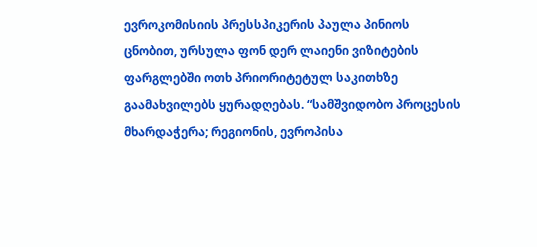ევროკომისიის პრესსპიკერის პაულა პინიოს ცნობით, ურსულა ფონ დერ ლაიენი ვიზიტების ფარგლებში ოთხ პრიორიტეტულ საკითხზე გაამახვილებს ყურადღებას. “სამშვიდობო პროცესის მხარდაჭერა; რეგიონის, ევროპისა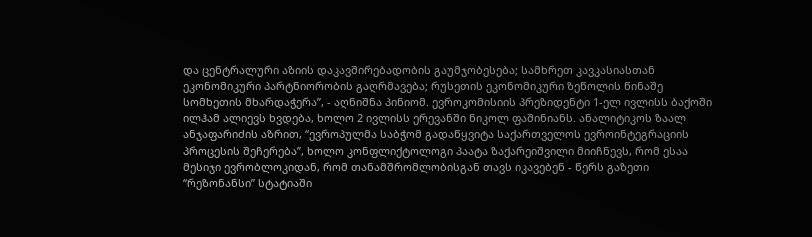და ცენტრალური აზიის დაკავშირებადობის გაუმჯობესება; სამხრეთ კავკასიასთან ეკონომიკური პარტნიორობის გაღრმავება; რუსეთის ეკონომიკური ზეწოლის წინაშე სომხეთის მხარდაჭერა”, - აღნიშნა პინიომ. ევროკომისიის პრეზიდენტი 1-ელ ივლისს ბაქოში ილჰამ ალიევს ხვდება, ხოლო 2 ივლისს ერევანში ნიკოლ ფაშინიანს. ანალიტიკოს ზაალ ანჯაფარიძის აზრით, “ევროპულმა საბჭომ გადაწყვიტა საქართველოს ევროინტეგრაციის პროცესის შეჩერება”, ხოლო კონფლიქტოლოგი პაატა ზაქარეიშვილი მიიჩნევს, რომ ესაა მესიჯი ევრობლოკიდან, რომ თანამშრომლობისგან თავს იკავებენ - წერს გაზეთი “რეზონანსი” სტატიაში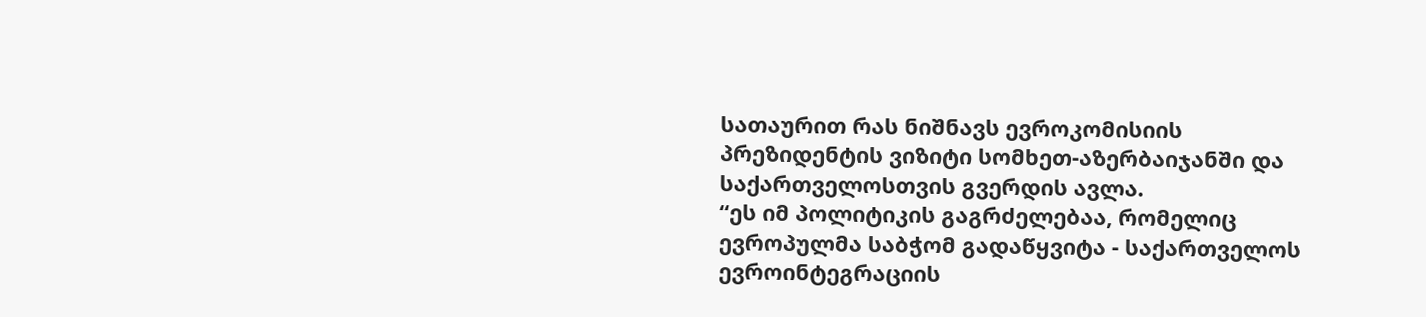სათაურით რას ნიშნავს ევროკომისიის პრეზიდენტის ვიზიტი სომხეთ-აზერბაიჯანში და საქართველოსთვის გვერდის ავლა.
“ეს იმ პოლიტიკის გაგრძელებაა, რომელიც ევროპულმა საბჭომ გადაწყვიტა - საქართველოს ევროინტეგრაციის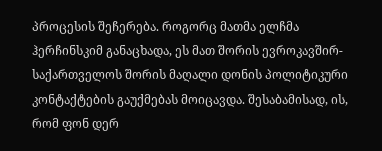პროცესის შეჩერება. როგორც მათმა ელჩმა ჰერჩინსკიმ განაცხადა, ეს მათ შორის ევროკავშირ-საქართველოს შორის მაღალი დონის პოლიტიკური კონტაქტების გაუქმებას მოიცავდა. შესაბამისად, ის, რომ ფონ დერ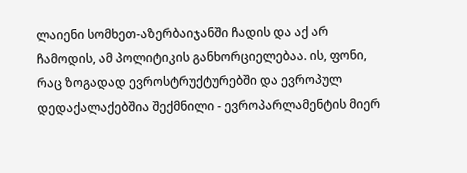ლაიენი სომხეთ-აზერბაიჯანში ჩადის და აქ არ ჩამოდის, ამ პოლიტიკის განხორციელებაა. ის, ფონი, რაც ზოგადად ევროსტრუქტურებში და ევროპულ დედაქალაქებშია შექმნილი - ევროპარლამენტის მიერ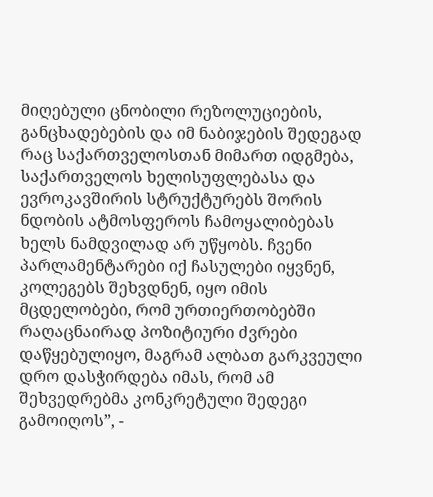მიღებული ცნობილი რეზოლუციების, განცხადებების და იმ ნაბიჯების შედეგად რაც საქართველოსთან მიმართ იდგმება, საქართველოს ხელისუფლებასა და ევროკავშირის სტრუქტურებს შორის ნდობის ატმოსფეროს ჩამოყალიბებას ხელს ნამდვილად არ უწყობს. ჩვენი პარლამენტარები იქ ჩასულები იყვნენ, კოლეგებს შეხვდნენ, იყო იმის მცდელობები, რომ ურთიერთობებში რაღაცნაირად პოზიტიური ძვრები დაწყებულიყო, მაგრამ ალბათ გარკვეული დრო დასჭირდება იმას, რომ ამ შეხვედრებმა კონკრეტული შედეგი გამოიღოს”, -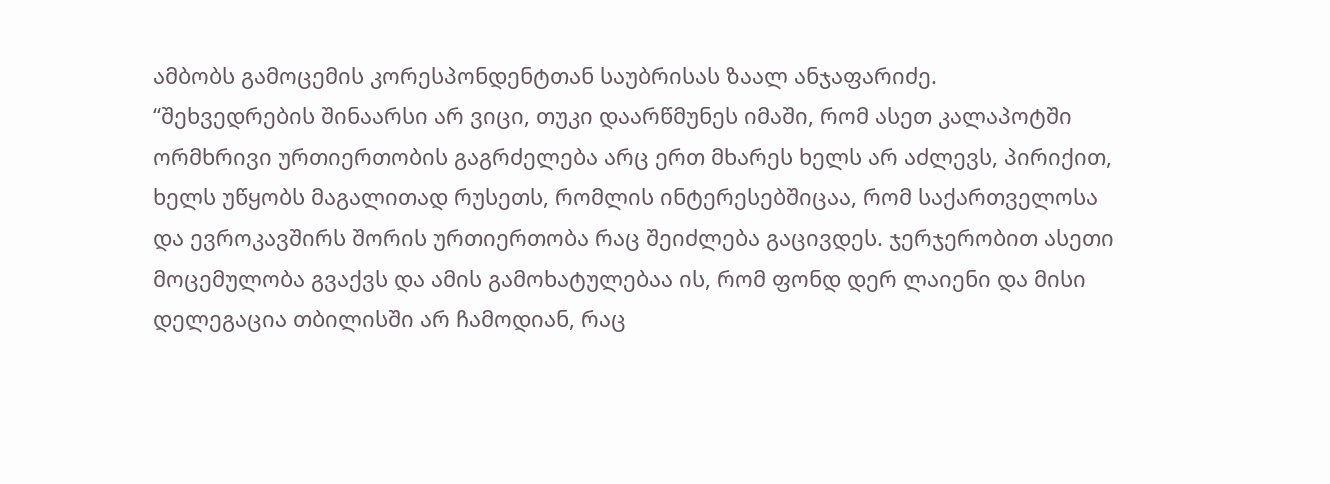ამბობს გამოცემის კორესპონდენტთან საუბრისას ზაალ ანჯაფარიძე.
“შეხვედრების შინაარსი არ ვიცი, თუკი დაარწმუნეს იმაში, რომ ასეთ კალაპოტში ორმხრივი ურთიერთობის გაგრძელება არც ერთ მხარეს ხელს არ აძლევს, პირიქით, ხელს უწყობს მაგალითად რუსეთს, რომლის ინტერესებშიცაა, რომ საქართველოსა და ევროკავშირს შორის ურთიერთობა რაც შეიძლება გაცივდეს. ჯერჯერობით ასეთი მოცემულობა გვაქვს და ამის გამოხატულებაა ის, რომ ფონდ დერ ლაიენი და მისი დელეგაცია თბილისში არ ჩამოდიან, რაც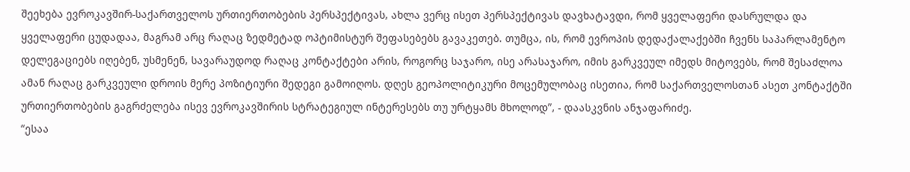შეეხება ევროკავშირ-საქართველოს ურთიერთობების პერსპექტივას, ახლა ვერც ისეთ პერსპექტივას დავხატავდი, რომ ყველაფერი დასრულდა და ყველაფერი ცუდადაა, მაგრამ არც რაღაც ზედმეტად ოპტიმისტურ შეფასებებს გავაკეთებ. თუმცა, ის, რომ ევროპის დედაქალაქებში ჩვენს საპარლამენტო დელეგაციებს იღებენ, უსმენენ, სავარაუდოდ რაღაც კონტაქტები არის, როგორც საჯარო, ისე არასაჯარო, იმის გარკვეულ იმედს მიტოვებს, რომ შესაძლოა ამან რაღაც გარკვეული დროის მერე პოზიტიური შედეგი გამოიღოს. დღეს გეოპოლიტიკური მოცემულობაც ისეთია, რომ საქართველოსთან ასეთ კონტაქტში ურთიერთობების გაგრძელება ისევ ევროკავშირის სტრატეგიულ ინტერესებს თუ ურტყამს მხოლოდ”, - დაასკვნის ანჯაფარიძე.
“ესაა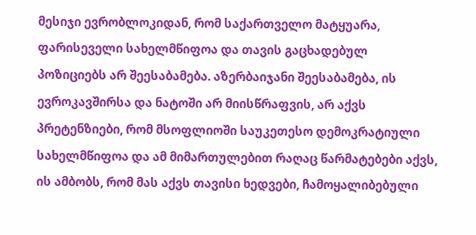მესიჯი ევრობლოკიდან, რომ საქართველო მატყუარა, ფარისეველი სახელმწიფოა და თავის გაცხადებულ პოზიციებს არ შეესაბამება. აზერბაიჯანი შეესაბამება, ის ევროკავშირსა და ნატოში არ მიისწრაფვის, არ აქვს პრეტენზიები, რომ მსოფლიოში საუკეთესო დემოკრატიული სახელმწიფოა და ამ მიმართულებით რაღაც წარმატებები აქვს, ის ამბობს, რომ მას აქვს თავისი ხედვები, ჩამოყალიბებული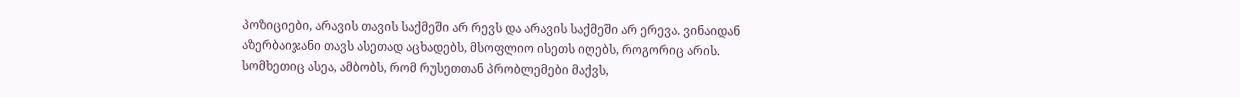პოზიციები, არავის თავის საქმეში არ რევს და არავის საქმეში არ ერევა. ვინაიდან აზერბაიჯანი თავს ასეთად აცხადებს, მსოფლიო ისეთს იღებს, როგორიც არის. სომხეთიც ასეა, ამბობს, რომ რუსეთთან პრობლემები მაქვს,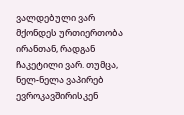ვალდებული ვარ მქონდეს ურთიერთობა ირანთან, რადგან ჩაკეტილი ვარ. თუმცა, ნელ-ნელა ვაპირებ ევროკავშირისკენ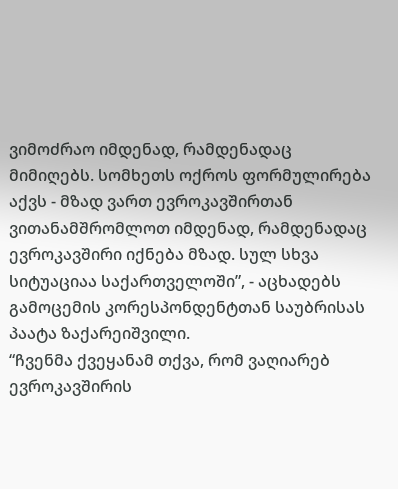ვიმოძრაო იმდენად, რამდენადაც მიმიღებს. სომხეთს ოქროს ფორმულირება აქვს - მზად ვართ ევროკავშირთან ვითანამშრომლოთ იმდენად, რამდენადაც ევროკავშირი იქნება მზად. სულ სხვა სიტუაციაა საქართველოში”, - აცხადებს გამოცემის კორესპონდენტთან საუბრისას პაატა ზაქარეიშვილი.
“ჩვენმა ქვეყანამ თქვა, რომ ვაღიარებ ევროკავშირის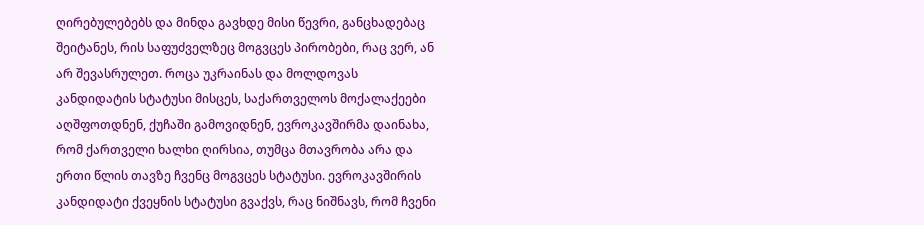ღირებულებებს და მინდა გავხდე მისი წევრი, განცხადებაც შეიტანეს, რის საფუძველზეც მოგვცეს პირობები, რაც ვერ, ან არ შევასრულეთ. როცა უკრაინას და მოლდოვას კანდიდატის სტატუსი მისცეს, საქართველოს მოქალაქეები აღშფოთდნენ, ქუჩაში გამოვიდნენ, ევროკავშირმა დაინახა, რომ ქართველი ხალხი ღირსია, თუმცა მთავრობა არა და ერთი წლის თავზე ჩვენც მოგვცეს სტატუსი. ევროკავშირის კანდიდატი ქვეყნის სტატუსი გვაქვს, რაც ნიშნავს, რომ ჩვენი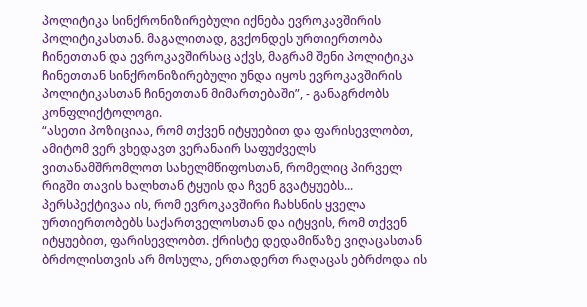პოლიტიკა სინქრონიზირებული იქნება ევროკავშირის პოლიტიკასთან. მაგალითად, გვქონდეს ურთიერთობა ჩინეთთან და ევროკავშირსაც აქვს, მაგრამ შენი პოლიტიკა ჩინეთთან სინქრონიზირებული უნდა იყოს ევროკავშირის პოლიტიკასთან ჩინეთთან მიმართებაში”, - განაგრძობს კონფლიქტოლოგი.
“ასეთი პოზიციაა, რომ თქვენ იტყუებით და ფარისევლობთ, ამიტომ ვერ ვხედავთ ვერანაირ საფუძველს ვითანამშრომლოთ სახელმწიფოსთან, რომელიც პირველ რიგში თავის ხალხთან ტყუის და ჩვენ გვატყუებს... პერსპექტივაა ის, რომ ევროკავშირი ჩახსნის ყველა ურთიერთობებს საქართველოსთან და იტყვის, რომ თქვენ იტყუებით, ფარისევლობთ. ქრისტე დედამიწაზე ვიღაცასთან ბრძოლისთვის არ მოსულა, ერთადერთ რაღაცას ებრძოდა ის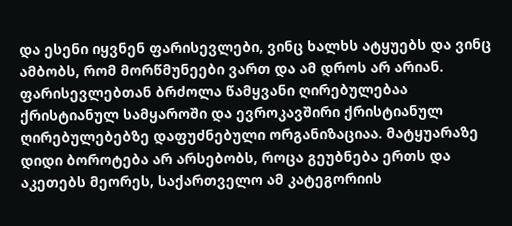და ესენი იყვნენ ფარისევლები, ვინც ხალხს ატყუებს და ვინც ამბობს, რომ მორწმუნეები ვართ და ამ დროს არ არიან. ფარისევლებთან ბრძოლა წამყვანი ღირებულებაა ქრისტიანულ სამყაროში და ევროკავშირი ქრისტიანულ ღირებულებებზე დაფუძნებული ორგანიზაციაა. მატყუარაზე დიდი ბოროტება არ არსებობს, როცა გეუბნება ერთს და აკეთებს მეორეს, საქართველო ამ კატეგორიის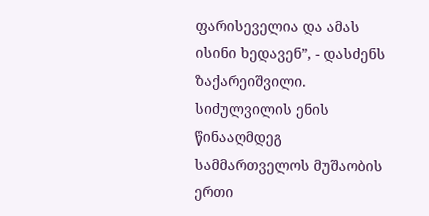ფარისეველია და ამას ისინი ხედავენ”, - დასძენს ზაქარეიშვილი.
სიძულვილის ენის წინააღმდეგ სამმართველოს მუშაობის ერთი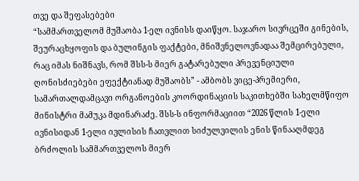თვე და შეფასებები
“სამმართველომ მუშაობა 1-ელ ივნისს დაიწყო. საჯარო სივრცეში გინების, შეურაცხყოფის და ბულინგის ფაქტები, მნიშვნელოვნადაა შემცირებული, რაც იმას ნიშნავს, რომ შსს-ს მიერ გატარებული პრევენციული ღონისძიებები ეფექტიანად მუშაობს” - ამბობს ვიცე-პრემიერი, სამართალდამცავი ორგანოების კოორდინაციის საკითხებში სახელმწიფო მინისტრი მამუკა მდინარაძე. შსს-ს ინფორმაციით “2026 წლის 1-ელი ივნისიდან 1-ელი ივლისის ჩათვლით სიძულვილის ენის წინააღმდეგ ბრძოლის სამმართველოს მიერ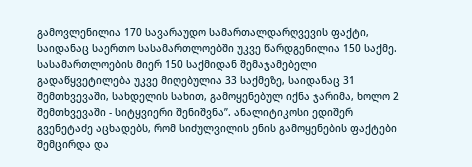გამოვლენილია 170 სავარაუდო სამართალდარღვევის ფაქტი, საიდანაც საერთო სასამართლოებში უკვე წარდგენილია 150 საქმე. სასამართლოების მიერ 150 საქმიდან შემაჯამებელი გადაწყვეტილება უკვე მიღებულია 33 საქმეზე, საიდანაც 31 შემთხვევაში, სახდელის სახით, გამოყენებულ იქნა ჯარიმა, ხოლო 2 შემთხვევაში - სიტყვიერი შენიშვნა”. ანალიტიკოსი ედიშერ გვენეტაძე აცხადებს, რომ სიძულვილის ენის გამოყენების ფაქტები შემცირდა და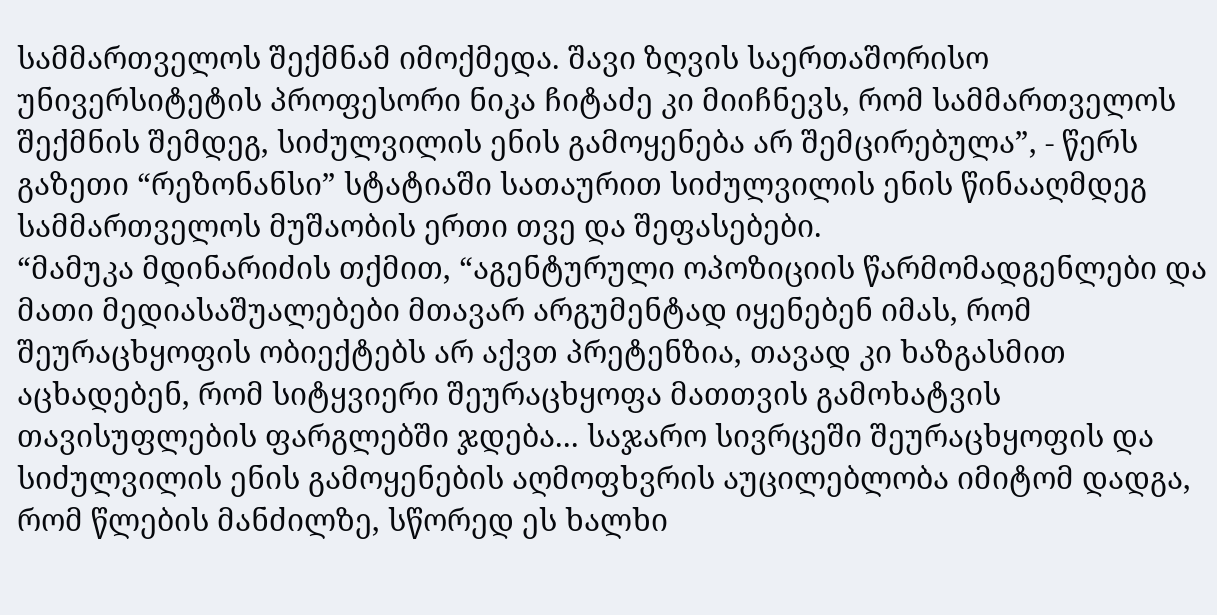სამმართველოს შექმნამ იმოქმედა. შავი ზღვის საერთაშორისო უნივერსიტეტის პროფესორი ნიკა ჩიტაძე კი მიიჩნევს, რომ სამმართველოს შექმნის შემდეგ, სიძულვილის ენის გამოყენება არ შემცირებულა”, - წერს გაზეთი “რეზონანსი” სტატიაში სათაურით სიძულვილის ენის წინააღმდეგ სამმართველოს მუშაობის ერთი თვე და შეფასებები.
“მამუკა მდინარიძის თქმით, “აგენტურული ოპოზიციის წარმომადგენლები და მათი მედიასაშუალებები მთავარ არგუმენტად იყენებენ იმას, რომ შეურაცხყოფის ობიექტებს არ აქვთ პრეტენზია, თავად კი ხაზგასმით აცხადებენ, რომ სიტყვიერი შეურაცხყოფა მათთვის გამოხატვის თავისუფლების ფარგლებში ჯდება... საჯარო სივრცეში შეურაცხყოფის და სიძულვილის ენის გამოყენების აღმოფხვრის აუცილებლობა იმიტომ დადგა, რომ წლების მანძილზე, სწორედ ეს ხალხი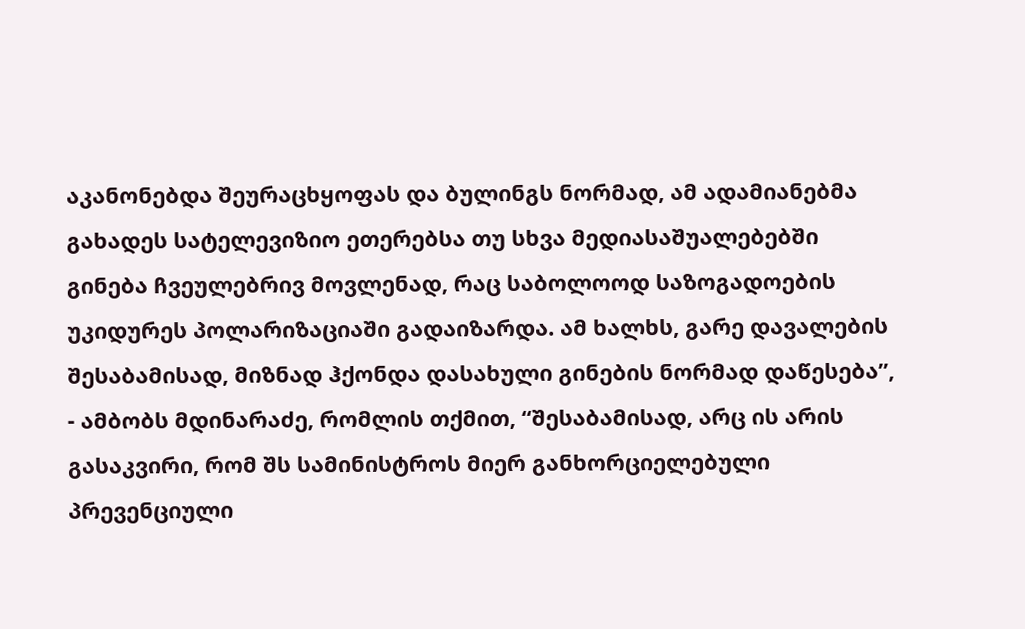აკანონებდა შეურაცხყოფას და ბულინგს ნორმად, ამ ადამიანებმა გახადეს სატელევიზიო ეთერებსა თუ სხვა მედიასაშუალებებში გინება ჩვეულებრივ მოვლენად, რაც საბოლოოდ საზოგადოების უკიდურეს პოლარიზაციაში გადაიზარდა. ამ ხალხს, გარე დავალების შესაბამისად, მიზნად ჰქონდა დასახული გინების ნორმად დაწესება”, - ამბობს მდინარაძე, რომლის თქმით, “შესაბამისად, არც ის არის გასაკვირი, რომ შს სამინისტროს მიერ განხორციელებული პრევენციული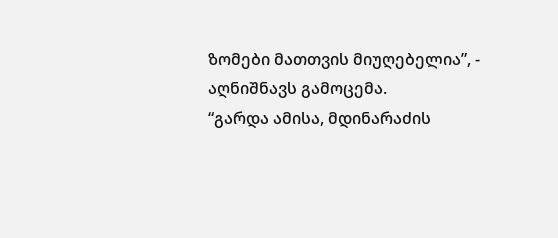ზომები მათთვის მიუღებელია”, - აღნიშნავს გამოცემა.
“გარდა ამისა, მდინარაძის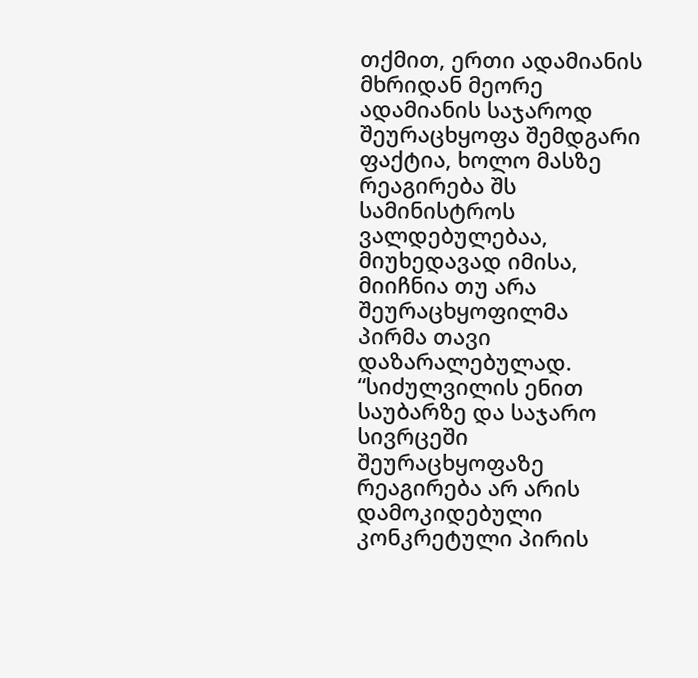თქმით, ერთი ადამიანის მხრიდან მეორე ადამიანის საჯაროდ შეურაცხყოფა შემდგარი ფაქტია, ხოლო მასზე რეაგირება შს სამინისტროს ვალდებულებაა, მიუხედავად იმისა, მიიჩნია თუ არა შეურაცხყოფილმა პირმა თავი დაზარალებულად. “სიძულვილის ენით საუბარზე და საჯარო სივრცეში შეურაცხყოფაზე რეაგირება არ არის დამოკიდებული კონკრეტული პირის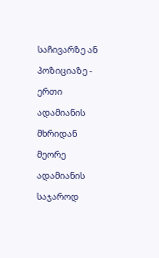საჩივარზე ან პოზიციაზე - ერთი ადამიანის მხრიდან მეორე ადამიანის საჯაროდ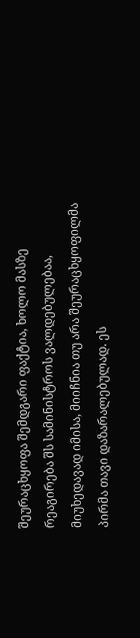შეურაცხყოფა შემდგარი ფაქტია, ხოლო მასზე რეაგირება შს სამინისტროს ვალდებულებაა, მიუხედავად იმისა, მიიჩნია თუ არა შეურაცხყოფილმა პირმა თავი დაზარალებულად. ეს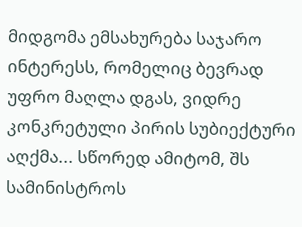მიდგომა ემსახურება საჯარო ინტერესს, რომელიც ბევრად უფრო მაღლა დგას, ვიდრე კონკრეტული პირის სუბიექტური აღქმა... სწორედ ამიტომ, შს სამინისტროს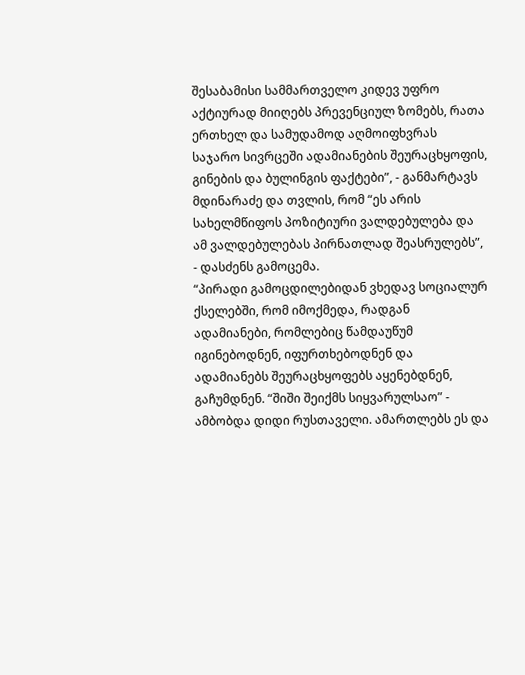შესაბამისი სამმართველო კიდევ უფრო აქტიურად მიიღებს პრევენციულ ზომებს, რათა ერთხელ და სამუდამოდ აღმოიფხვრას საჯარო სივრცეში ადამიანების შეურაცხყოფის, გინების და ბულინგის ფაქტები”, - განმარტავს მდინარაძე და თვლის, რომ “ეს არის სახელმწიფოს პოზიტიური ვალდებულება და ამ ვალდებულებას პირნათლად შეასრულებს”, - დასძენს გამოცემა.
“პირადი გამოცდილებიდან ვხედავ სოციალურ ქსელებში, რომ იმოქმედა, რადგან ადამიანები, რომლებიც წამდაუწუმ იგინებოდნენ, იფურთხებოდნენ და ადამიანებს შეურაცხყოფებს აყენებდნენ, გაჩუმდნენ. “შიში შეიქმს სიყვარულსაო” - ამბობდა დიდი რუსთაველი. ამართლებს ეს და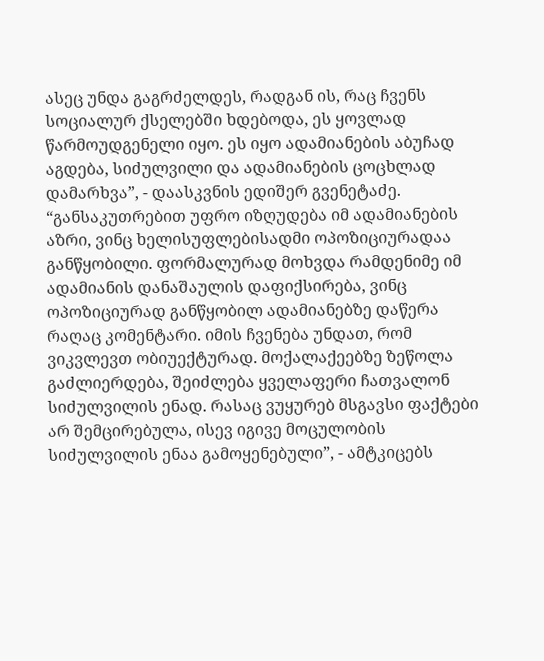ასეც უნდა გაგრძელდეს, რადგან ის, რაც ჩვენს სოციალურ ქსელებში ხდებოდა, ეს ყოვლად წარმოუდგენელი იყო. ეს იყო ადამიანების აბუჩად აგდება, სიძულვილი და ადამიანების ცოცხლად დამარხვა”, - დაასკვნის ედიშერ გვენეტაძე. “განსაკუთრებით უფრო იზღუდება იმ ადამიანების აზრი, ვინც ხელისუფლებისადმი ოპოზიციურადაა განწყობილი. ფორმალურად მოხვდა რამდენიმე იმ ადამიანის დანაშაულის დაფიქსირება, ვინც ოპოზიციურად განწყობილ ადამიანებზე დაწერა რაღაც კომენტარი. იმის ჩვენება უნდათ, რომ ვიკვლევთ ობიუექტურად. მოქალაქეებზე ზეწოლა გაძლიერდება, შეიძლება ყველაფერი ჩათვალონ სიძულვილის ენად. რასაც ვუყურებ მსგავსი ფაქტები არ შემცირებულა, ისევ იგივე მოცულობის სიძულვილის ენაა გამოყენებული”, - ამტკიცებს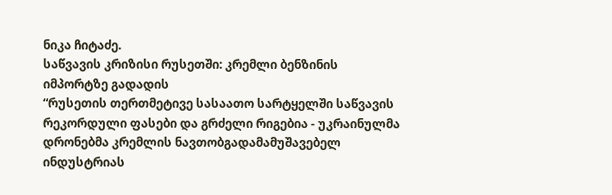ნიკა ჩიტაძე.
საწვავის კრიზისი რუსეთში: კრემლი ბენზინის იმპორტზე გადადის
“რუსეთის თერთმეტივე სასაათო სარტყელში საწვავის რეკორდული ფასები და გრძელი რიგებია - უკრაინულმა დრონებმა კრემლის ნავთობგადამამუშავებელ ინდუსტრიას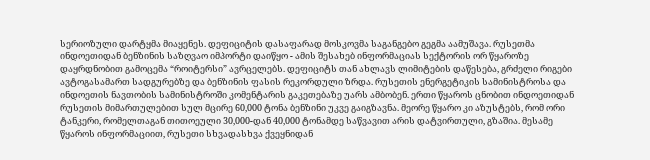სერიოზული დარტყმა მიაყენეს. დეფიციტის დასაფარად მოსკოვმა საგანგებო გეგმა აამუშავა. რუსეთმა ინდოეთიდან ბენზინის საზღვაო იმპორტი დაიწყო - ამის შესახებ ინფორმაციას სექტორის ორ წყაროზე დაყრდნობით გამოცემა “როიტერსი” ავრცელებს. დეფიციტს თან ახლავს ლიმიტების დაწესება, გრძელი რიგები ავტოგასამართ სადგურებზე და ბენზინის ფასის რეკორდული ზრდა. რუსეთის ენერგეტიკის სამინისტროსა და ინდოეთის ნავთობის სამინისტროში კომენტარის გაკეთებაზე უარს ამბობენ. ერთი წყაროს ცნობით ინდოეთიდან რუსეთის მიმართულებით სულ მცირე 60,000 ტონა ბენზინი უკვე გაიგზავნა. მეორე წყარო კი აზუსტებს, რომ ორი ტანკერი, რომელთაგან თითოეული 30,000-დან 40,000 ტონამდე საწვავით არის დატვირთული, გზაშია. მესამე წყაროს ინფორმაციით, რუსეთი სხვადასხვა ქვეყნიდან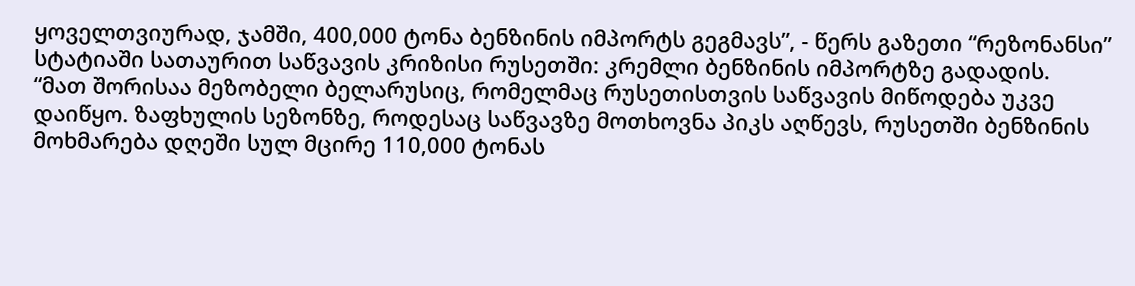ყოველთვიურად, ჯამში, 400,000 ტონა ბენზინის იმპორტს გეგმავს”, - წერს გაზეთი “რეზონანსი” სტატიაში სათაურით საწვავის კრიზისი რუსეთში: კრემლი ბენზინის იმპორტზე გადადის.
“მათ შორისაა მეზობელი ბელარუსიც, რომელმაც რუსეთისთვის საწვავის მიწოდება უკვე დაიწყო. ზაფხულის სეზონზე, როდესაც საწვავზე მოთხოვნა პიკს აღწევს, რუსეთში ბენზინის მოხმარება დღეში სულ მცირე 110,000 ტონას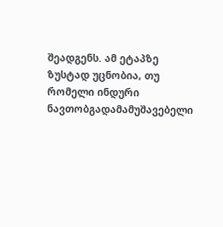შეადგენს. ამ ეტაპზე ზუსტად უცნობია, თუ რომელი ინდური ნავთობგადამამუშავებელი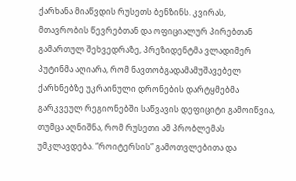ქარხანა მიაწვდის რუსეთს ბენზინს. კვირას, მთავრობის წევრებთან და ოფიციალურ პირებთან გამართულ შეხვედრაზე, პრეზიდენტმა ვლადიმერ პუტინმა აღიარა, რომ ნავთობგადამამუშავებელ ქარხნებზე უკრაინული დრონების დარტყმებმა გარკვეულ რეგიონებში საწვავის დეფიციტი გამოიწვია, თუმცა აღნიშნა, რომ რუსეთი ამ პრობლემას უმკლავდება. “როიტერსის” გამოთვლებითა და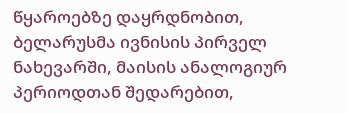წყაროებზე დაყრდნობით, ბელარუსმა ივნისის პირველ ნახევარში, მაისის ანალოგიურ პერიოდთან შედარებით,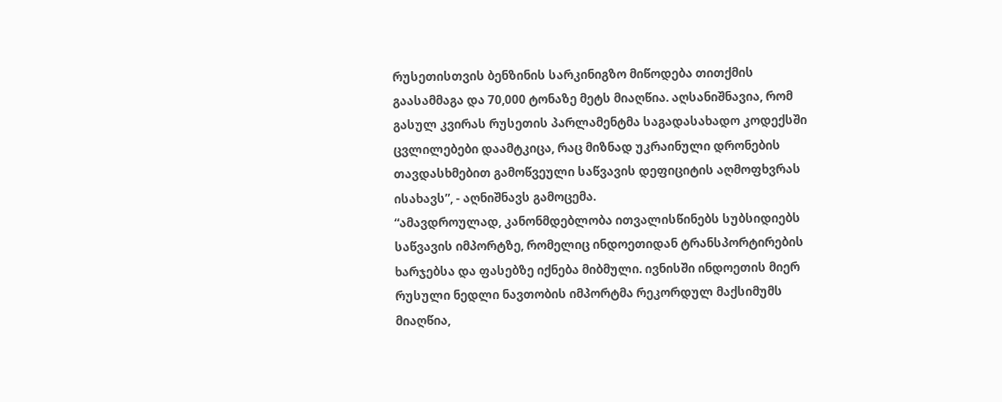რუსეთისთვის ბენზინის სარკინიგზო მიწოდება თითქმის გაასამმაგა და 70,000 ტონაზე მეტს მიაღწია. აღსანიშნავია, რომ გასულ კვირას რუსეთის პარლამენტმა საგადასახადო კოდექსში ცვლილებები დაამტკიცა, რაც მიზნად უკრაინული დრონების თავდასხმებით გამოწვეული საწვავის დეფიციტის აღმოფხვრას ისახავს”, - აღნიშნავს გამოცემა.
“ამავდროულად, კანონმდებლობა ითვალისწინებს სუბსიდიებს საწვავის იმპორტზე, რომელიც ინდოეთიდან ტრანსპორტირების ხარჯებსა და ფასებზე იქნება მიბმული. ივნისში ინდოეთის მიერ რუსული ნედლი ნავთობის იმპორტმა რეკორდულ მაქსიმუმს მიაღწია,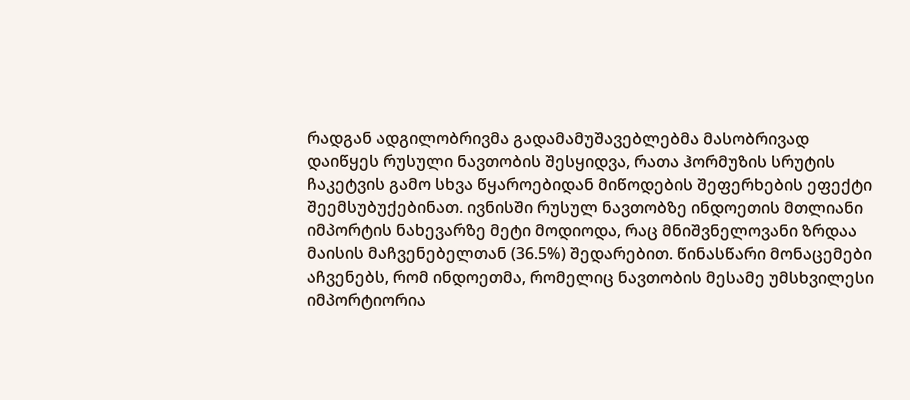რადგან ადგილობრივმა გადამამუშავებლებმა მასობრივად დაიწყეს რუსული ნავთობის შესყიდვა, რათა ჰორმუზის სრუტის ჩაკეტვის გამო სხვა წყაროებიდან მიწოდების შეფერხების ეფექტი შეემსუბუქებინათ. ივნისში რუსულ ნავთობზე ინდოეთის მთლიანი იმპორტის ნახევარზე მეტი მოდიოდა, რაც მნიშვნელოვანი ზრდაა მაისის მაჩვენებელთან (36.5%) შედარებით. წინასწარი მონაცემები აჩვენებს, რომ ინდოეთმა, რომელიც ნავთობის მესამე უმსხვილესი იმპორტიორია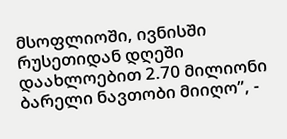მსოფლიოში, ივნისში რუსეთიდან დღეში დაახლოებით 2.70 მილიონი ბარელი ნავთობი მიიღო”, -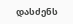დასძენს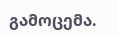გამოცემა.